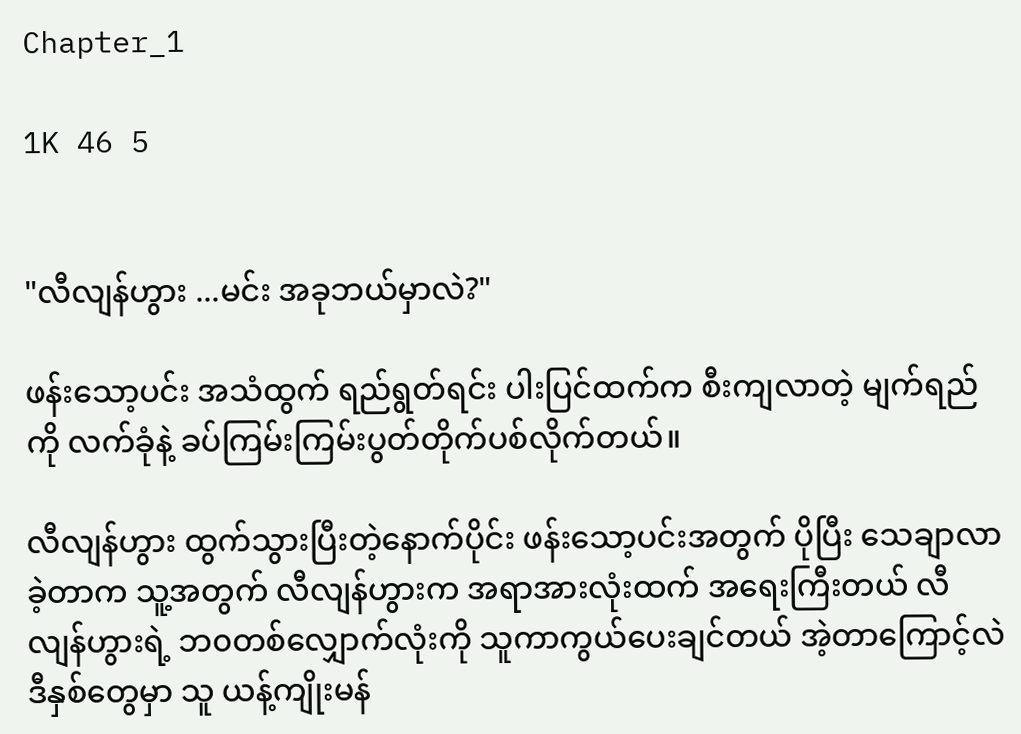Chapter_1

1K 46 5


"လီလျန်ဟွား ...မင်း အခုဘယ်မှာလဲ?"

ဖန်းသော့ပင်း အသံထွက် ရည်ရွတ်ရင်း ပါးပြင်ထက်က စီးကျလာတဲ့ မျက်ရည်ကို လက်ခုံနဲ့ ခပ်ကြမ်းကြမ်းပွတ်တိုက်ပစ်လိုက်တယ်။

လီလျန်ဟွား ထွက်သွားပြီးတဲ့နောက်ပိုင်း ဖန်းသော့ပင်းအတွက် ပိုပြီး သေချာလာခဲ့တာက သူ့အတွက် လီလျန်ဟွားက အရာအားလုံးထက် အရေးကြီးတယ် လီလျန်ဟွားရဲ့ ဘ၀တစ်လျှောက်လုံးကို သူကာကွယ်ပေးချင်တယ် အဲ့တာကြောင့်လဲ ဒီနှစ်တွေမှာ သူ ယန့်ကျိုးမန်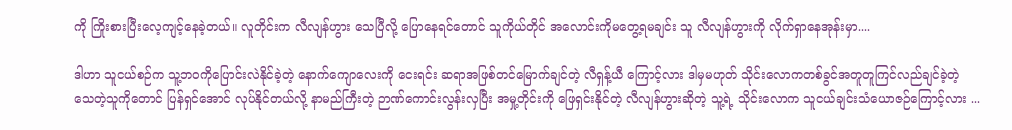ကို ကြိုးစားပြီးလေ့ကျင့်နေခဲ့တယ်။ လူတိုင်းက လီလျန်ဟွား သေပြီလို့ ပြောနေရင်တောင် သူကိုယ်တိုင် အလောင်းကိုမတွေ့ရမချင်း သူ လီလျန်ဟွားကို လိုက်ရှာနေအုန်းမှာ....

ဒါဟာ သူငယ်စဉ်က သူ့ဘ၀ကိုပြောင်းလဲနိုင်ခဲ့တဲ့ နောက်ကျောလေးကို ငေးရင်း ဆရာအဖြစ်တင်မြောက်ချင်တဲ့ လီရှန့်ယီ ကြောင့်လား ဒါမှမဟုတ် သိုင်းလောကတစ်ခွင်အတူတူကြင်လည်ချင်ခဲ့တဲ့ သေတဲ့သူကိုတောင် ပြန်ရှင်အောင် လုပ်နိုင်တယ်လို့ နာမည်ကြီးတဲ့ ဉာဏ်ကောင်းလွန်းလှပြီး အမှု့တိုင်းကို ဖြေရှင်းနိုင်တဲ့ လီလျန်ဟွားဆိုတဲ့ သူ့ရဲ့ သိုင်းလောက သူငယ်ချင်းသံယောဇဉ်ကြောင့်လား ...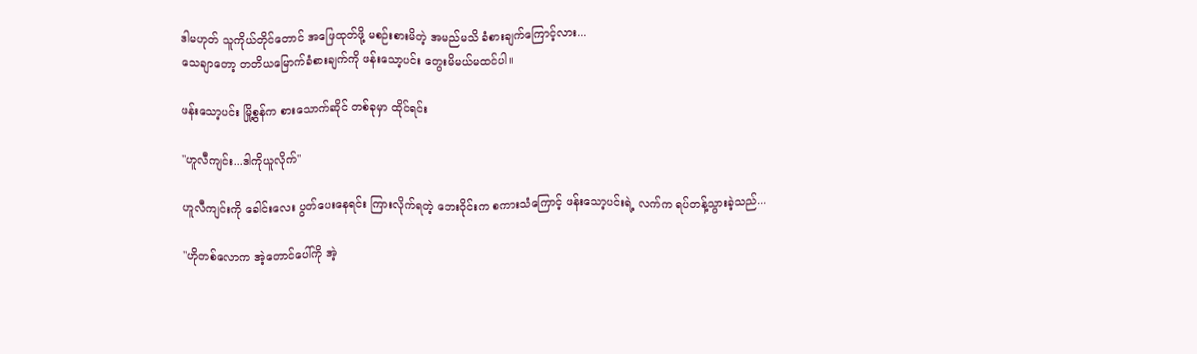ဒါမဟုတ် သူကိုယ်တိုင်တောင် အဖြေထုတ်ဖို့ မစဉ်းစားမိတဲ့ အမည်မသိ ခံစားချက်ကြောင့်လား...
သေချာတော့ တတိယမြောက်ခံစားချက်ကို ဖန်းသော့ပင်း တွေးမိမယ်မထင်ပါ။

ဖန်းသော့ပင်း မြို့စွန်က စားသောက်ဆိုင် တစ်ခုမှာ ထိုင်ရင်း

"ဟူလီကျင်း...ဒါကိုယူလိုက်"

ဟူလီကျင်းကို ခေါင်းလေး ပွတ်ပေးနေရင်း ကြားလိုက်ရတဲ့ ဘေးဝိုင်းက စကားသံကြောင့် ဖန်းသော့ပင်းရဲ့ လက်က ရပ်တန့်သွားခဲ့သည်...

"ဟိုတစ်လောက အဲ့တောင်ပေါ်ကို အဲ့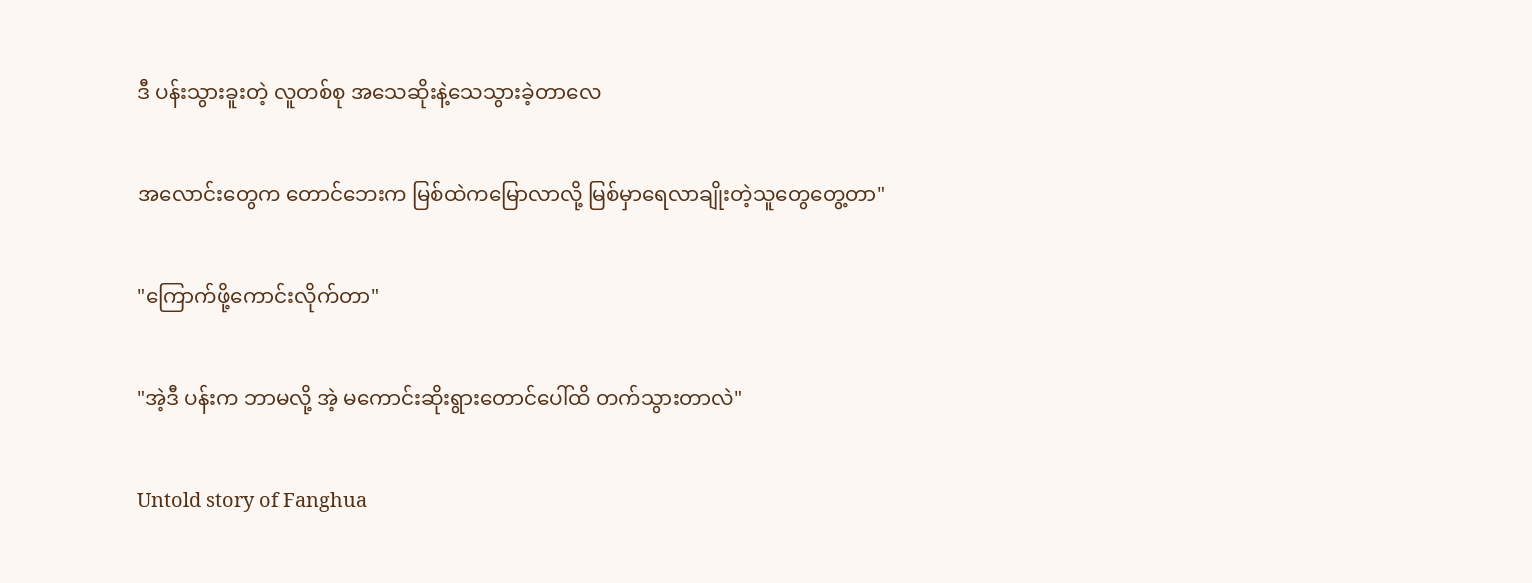ဒီ ပန်းသွားခူးတဲ့ လူတစ်စု အသေဆိုးနဲ့သေသွားခဲ့တာလေ

အလောင်းတွေက တောင်ဘေးက မြစ်ထဲကမြောလာလို့ မြစ်မှာရေလာချိုးတဲ့သူတွေတွေ့တာ"

"ကြောက်ဖို့ကောင်းလိုက်တာ"

"အဲ့ဒီ ပန်းက ဘာမလို့ အဲ့ မကောင်းဆိုးရွားတောင်ပေါ်ထိ တက်သွားတာလဲ"

Untold story of Fanghua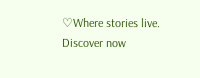♡Where stories live. Discover now